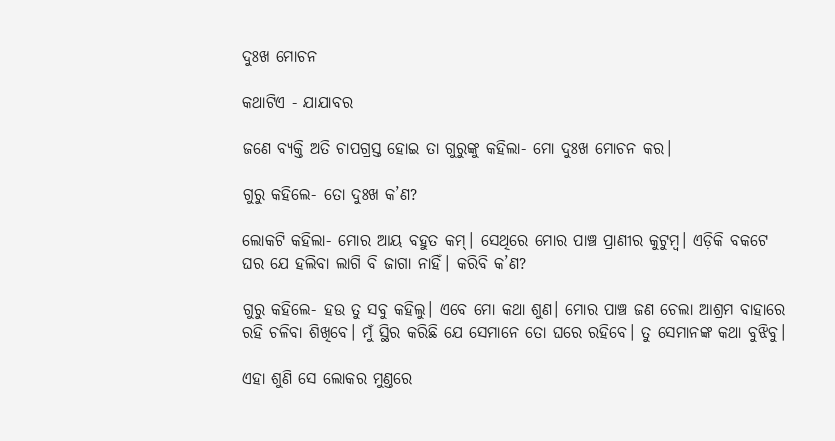ଦୁଃଖ ମୋଚନ

କଥାଟିଏ - ଯାଯାବର

ଜଣେ ବ୍ୟକ୍ତି ଅତି ଚାପଗ୍ରସ୍ତ ହୋଇ ତା ଗୁରୁଙ୍କୁ କହିଲା- ମୋ ଦୁଃଖ ‌ମୋଚନ କର।

ଗୁରୁ କହିଲେ- ତୋ ଦୁଃଖ କ’ଣ?

ଲୋକଟି କହିଲା- ମୋର ଆୟ ବହୁତ କମ୍‌। ସେଥିରେ ମୋର ପାଞ୍ଚ ପ୍ରାଣୀର କୁଟୁମ୍ବ। ଏଡ଼ିକି ବକଟେ ଘର ଯେ ହଲିବା ଲାଗି ବି ଜାଗା ନାହିଁ। କରିବି କ’ଣ?

ଗୁରୁ କହିଲେ- ହଉ ତୁ ସବୁ କହିଲୁ। ଏବେ ମୋ କଥା ଶୁଣ। ମୋର ପାଞ୍ଚ ଜଣ ଚେଲା ଆଶ୍ରମ ବାହାରେ ରହି ଚଳିବା ଶିଖିବେ। ମୁଁ ସ୍ଥିର କରିଛି ଯେ ସେମାନେ ତୋ ଘରେ ରହିବେ। ତୁ ସେମାନଙ୍କ କଥା ବୁଝିବୁ।

ଏହା ଶୁଣି ସେ ଲୋକର ମୁଣ୍ତରେ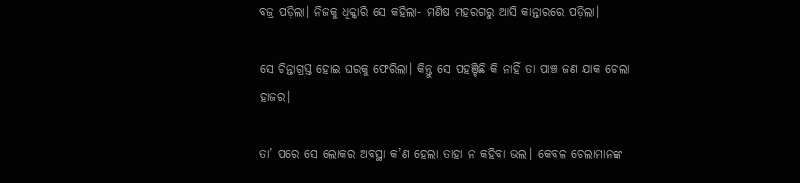ବଜ୍ର ପଡ଼ିଲା। ନିଜକୁ ଧିକ୍କାରି ସେ କହିଲା- ମଣିଷ ମହରଗରୁ ଆସି କାନ୍ତାରରେ ପଡ଼ିଲା।

ସେ ଚିନ୍ତାଗ୍ରସ୍ତ ହୋଇ ଘରକୁ ଫେରିଲା। କିନ୍ତୁ ସେ ପହଞ୍ଚିଛି କି ନାହିଁ ତା ପାଞ୍ଚ ଜଣ ଯାକ ଚେଲା ହାଜର।

ତା’ ପରେ ସେ ଲୋକର ଅବସ୍ଥା କ’ଣ ହେଲା ତାହା ନ କହିବା ଭଲ। କେବଳ ଚେଲାମାନଙ୍କ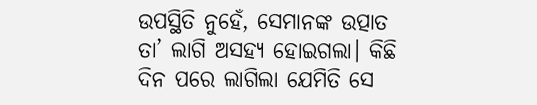ଉପସ୍ଥିତି ନୁହେଁ, ସେମାନଙ୍କ ଉତ୍ପାତ ତା’ ଲାଗି ଅସହ୍ୟ ହୋଇଗଲା। କିଛି ଦିନ ପରେ ଲାଗିଲା ଯେମିତି ସେ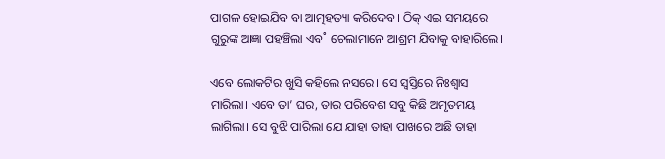ପାଗଳ ହୋଇଯିବ ବା ଆତ୍ମହତ୍ୟା କରିଦେବ। ଠିକ୍‌ ଏଇ ସମୟରେ ଗୁରୁଙ୍କ ଆଜ୍ଞା ପହଞ୍ଚିଲା ଏବ˚ ଚେଲାମାନେ ଆଶ୍ରମ ଯିବାକୁ ବାହାରିଲେ।

ଏବେ ଲୋକଟିର ଖୁସି କହିଲେ ନସରେ। ସେ ସ୍ବସ୍ତିରେ ନିଃଶ୍ବାସ ମାରିଲା। ଏବେ ତା’ ଘର, ତାର ପରିବେଶ ସବୁ କିଛି ଅମୃତମୟ ଲାଗିଲା। ସେ ବୁଝି ପାରିଲା ଯେ ଯାହା ତାହା ପାଖରେ ଅଛି ତାହା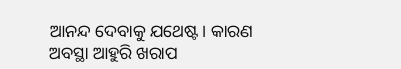ଆନନ୍ଦ ଦେବାକୁ ଯଥେଷ୍ଟ। କାରଣ ଅବସ୍ଥା ଆହୁରି ଖରାପ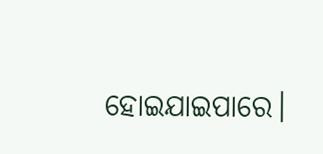ହୋଇଯାଇପାରେ।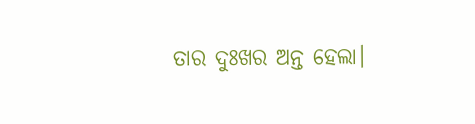ତାର ଦୁଃଖର ଅନ୍ତ ହେଲା।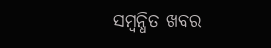ସମ୍ବନ୍ଧିତ ଖବର